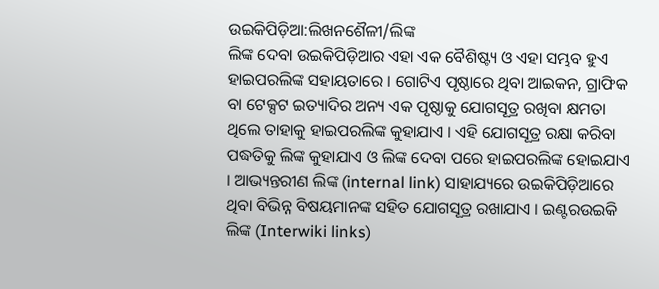ଉଇକିପିଡ଼ିଆ:ଲିଖନଶୈଳୀ/ଲିଙ୍କ
ଲିଙ୍କ ଦେବା ଉଇକିପିଡ଼ିଆର ଏହା ଏକ ବୈଶିଷ୍ଟ୍ୟ ଓ ଏହା ସମ୍ଭବ ହୁଏ ହାଇପରଲିଙ୍କ ସହାୟତାରେ । ଗୋଟିଏ ପୃଷ୍ଠାରେ ଥିବା ଆଇକନ, ଗ୍ରାଫିକ ବା ଟେକ୍ସଟ ଇତ୍ୟାଦିର ଅନ୍ୟ ଏକ ପୃଷ୍ଠାକୁ ଯୋଗସୂତ୍ର ରଖିବା କ୍ଷମତା ଥିଲେ ତାହାକୁ ହାଇପରଲିଙ୍କ କୁହାଯାଏ । ଏହି ଯୋଗସୂତ୍ର ରକ୍ଷା କରିବା ପଦ୍ଧତିକୁ ଲିଙ୍କ କୁହାଯାଏ ଓ ଲିଙ୍କ ଦେବା ପରେ ହାଇପରଲିଙ୍କ ହୋଇଯାଏ । ଆଭ୍ୟନ୍ତରୀଣ ଲିଙ୍କ (internal link) ସାହାଯ୍ୟରେ ଉଇକିପିଡ଼ିଆରେ ଥିବା ବିଭିନ୍ନ ବିଷୟମାନଙ୍କ ସହିତ ଯୋଗସୂତ୍ର ରଖାଯାଏ । ଇଣ୍ଟରଉଇକି ଲିଙ୍କ (Interwiki links)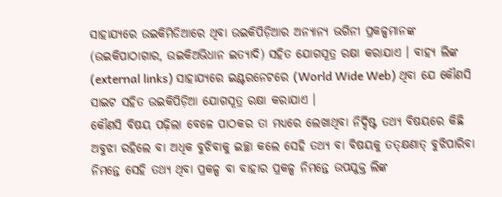ସାହାଯ୍ୟରେ ଉଇକିମିଡିଆରେ ଥିବା ଉଇକିପିଡ଼ିଆର ଅନ୍ୟାନ୍ୟ ଭଗିନୀ ପ୍ରକଳ୍ପମାନଙ୍କ (ଉଇକିପାଠାଗାର, ଉଇକିଅଭିଧାନ ଇତ୍ୟାଦି) ସହିତ ଯୋଗସୂତ୍ର ରକ୍ଷା କରାଯାଏ । ବାହ୍ୟ ଲିଙ୍କ (external links) ସାହାଯ୍ୟରେ ଇଣ୍ଟରନେଟରେ (World Wide Web) ଥିବା ଯେ କୌଣସି ସାଇଟ ସହିତ ଉଇକିପିଡ଼ିଆ ଯୋଗସୂତ୍ର ରକ୍ଷା କରାଯାଏ ।
କୌଣସି ବିଷୟ ପଢ଼ିଲା ବେଳେ ପାଠକର ତା ମଧ୍ୟରେ ଲେଖାଥିବା ନିର୍ଦ୍ଦିଷ୍ଟ ତଥ୍ୟ ବିଷୟରେ କିଛି ଅବୁଝା ରହିଲେ ବା ଅଧିକ ବୁଝିବାକୁ ଇଚ୍ଛା କଲେ ସେହି ତଥ୍ୟ ବା ବିଷୟକୁ ତତ୍କ୍ଷଣାତ୍ ବୁଝିପାରିବା ନିମନ୍ତେ ସେହି ତଥ୍ୟ ଥିବା ପ୍ରକଳ୍ପ ବା ବାହାର ପ୍ରକଳ୍ପ ନିମନ୍ତେ ଉପଯୁକ୍ତ ଲିଙ୍କ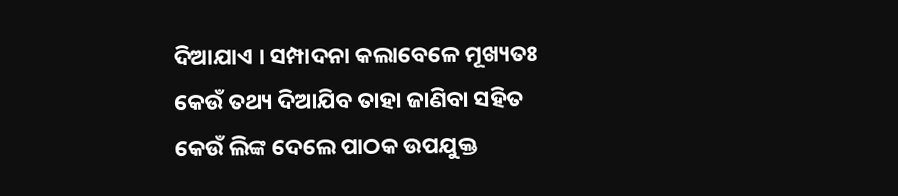ଦିଆଯାଏ । ସମ୍ପାଦନା କଲାବେଳେ ମୂଖ୍ୟତଃ କେଉଁ ତଥ୍ୟ ଦିଆଯିବ ତାହା ଜାଣିବା ସହିତ କେଉଁ ଲିଙ୍କ ଦେଲେ ପାଠକ ଉପଯୁକ୍ତ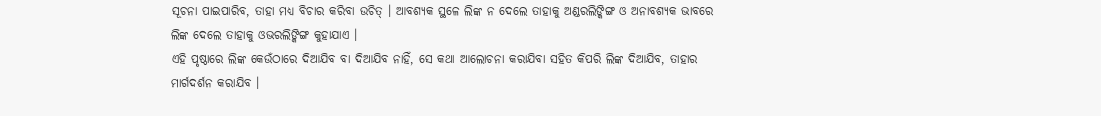ସୂଚନା ପାଇପାରିବ, ତାହା ମଧ୍ୟ ବିଚାର କରିବା ଉଚିତ୍ । ଆବଶ୍ୟକ ସ୍ଥଳେ ଲିଙ୍କ ନ ଦେଲେ ତାହାକୁ ଅଣ୍ଡରଲିଙ୍କିଙ୍ଗ ଓ ଅନାବଶ୍ୟକ ଭାବରେ ଲିଙ୍କ ଦେଲେ ତାହାକୁ ଓଭରଲିଙ୍କିଙ୍ଗ କୁହାଯାଏ ।
ଏହି ପୃଷ୍ଠାରେ ଲିଙ୍କ କେଉଁଠାରେ ଦିଆଯିବ ବା ଦିଆଯିବ ନାହିଁ, ସେ କଥା ଆଲୋଚନା କରାଯିବା ସହିତ କିପରି ଲିଙ୍କ ଦିଆଯିବ, ତାହାର ମାର୍ଗଦର୍ଶନ କରାଯିବ ।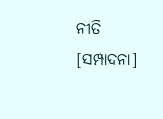ନୀତି
[ସମ୍ପାଦନା]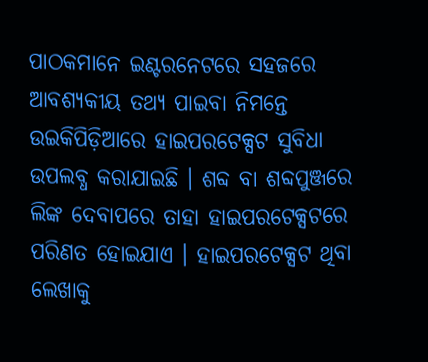ପାଠକମାନେ ଇଣ୍ଟରନେଟରେ ସହଜରେ ଆବଶ୍ୟକୀୟ ତଥ୍ୟ ପାଇବା ନିମନ୍ତେ ଉଇକିପିଡ଼ିଆରେ ହାଇପରଟେକ୍ସଟ ସୁବିଧା ଉପଲବ୍ଧ କରାଯାଇଛି । ଶବ୍ଦ ବା ଶବ୍ଦପୁଞ୍ଜରେ ଲିଙ୍କ ଦେବାପରେ ତାହା ହାଇପରଟେକ୍ସଟରେ ପରିଣତ ହୋଇଯାଏ । ହାଇପରଟେକ୍ସଟ ଥିବା ଲେଖାକୁ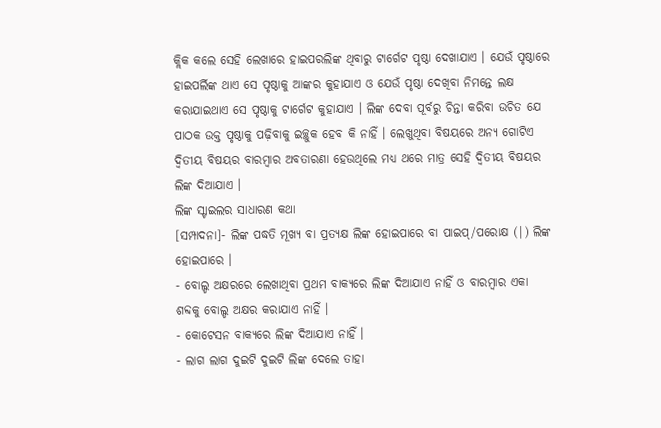କ୍ଲିକ କଲେ ସେହି ଲେଖାରେ ହାଇପରଲିଙ୍କ ଥିବାରୁ ଟାର୍ଗେଟ ପୃଷ୍ଠା ଦେଖାଯାଏ । ଯେଉଁ ପୃଷ୍ଠାରେ ହାଇପର୍ଲିଙ୍କ ଥାଏ ସେ ପୃଷ୍ଠାକୁ ଆଙ୍କର କୁହାଯାଏ ଓ ଯେଉଁ ପୃଷ୍ଠା ଦେଖିବା ନିମନ୍ତେ ଲକ୍ଷ କରାଯାଇଥାଏ ସେ ପୃଷ୍ଠାକୁ ଟାର୍ଗେଟ କୁହାଯାଏ । ଲିଙ୍କ ଦେବା ପୂର୍ବରୁ ଚିନ୍ତା କରିବା ଉଚିତ ଯେ ପାଠକ ଉକ୍ତ ପୃଷ୍ଠାକୁ ପଢ଼ିବାକୁ ଇଚ୍ଛୁକ ହେବ କି ନାହିଁ । ଲେଖୁଥିବା ବିଷୟରେ ଅନ୍ୟ ଗୋଟିଏ ଦ୍ୱିତୀୟ ବିଷୟର ବାରମ୍ବାର ଅବତାରଣା ହେଉଥିଲେ ମଧ୍ୟ ଥରେ ମାତ୍ର ସେହି ଦ୍ୱିତୀୟ ବିଷୟର ଲିଙ୍କ ଦିଆଯାଏ ।
ଲିଙ୍କ ସ୍ଟାଇଲର ସାଧାରଣ କଥା
[ସମ୍ପାଦନା]- ଲିଙ୍କ ପଦ୍ଧତି ମୂଖ୍ୟ ବା ପ୍ରତ୍ୟକ୍ଷ ଲିଙ୍କ ହୋଇପାରେ ବା ପାଇପ୍/ପରୋକ୍ଷ (|) ଲିଙ୍କ ହୋଇପାରେ ।
- ବୋଲ୍ଡ ଅକ୍ଷରରେ ଲେଖାଥିବା ପ୍ରଥମ ବାକ୍ୟରେ ଲିଙ୍କ ଦିଆଯାଏ ନାହିଁ ଓ ବାରମ୍ବାର ଏକା ଶବ୍ଦକୁ ବୋଲ୍ଡ ଅକ୍ଷର କରାଯାଏ ନାହିଁ ।
- କୋଟେସନ ବାକ୍ୟରେ ଲିଙ୍କ ଦିଆଯାଏ ନାହିଁ ।
- ଲାଗ ଲାଗ ଦୁଇଟି ଦୁଇଟି ଲିଙ୍କ ଦେଲେ ତାହା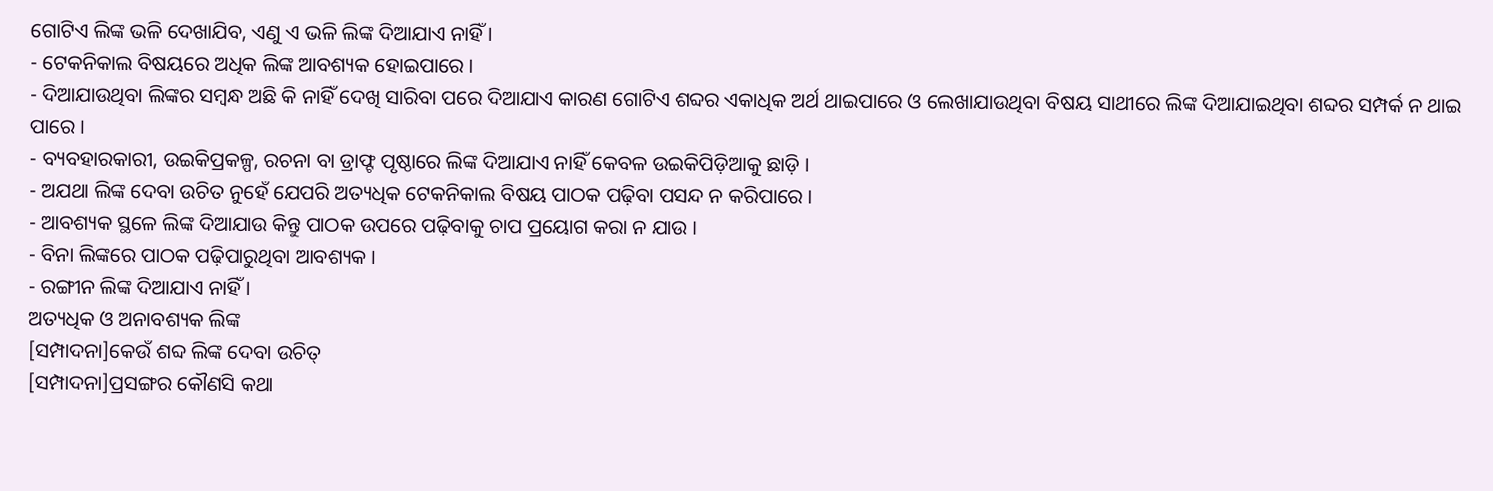ଗୋଟିଏ ଲିଙ୍କ ଭଳି ଦେଖାଯିବ, ଏଣୁ ଏ ଭଳି ଲିଙ୍କ ଦିଆଯାଏ ନାହିଁ ।
- ଟେକନିକାଲ ବିଷୟରେ ଅଧିକ ଲିଙ୍କ ଆବଶ୍ୟକ ହୋଇପାରେ ।
- ଦିଆଯାଉଥିବା ଲିଙ୍କର ସମ୍ବନ୍ଧ ଅଛି କି ନାହିଁ ଦେଖି ସାରିବା ପରେ ଦିଆଯାଏ କାରଣ ଗୋଟିଏ ଶବ୍ଦର ଏକାଧିକ ଅର୍ଥ ଥାଇପାରେ ଓ ଲେଖାଯାଉଥିବା ବିଷୟ ସାଥୀରେ ଲିଙ୍କ ଦିଆଯାଇଥିବା ଶବ୍ଦର ସମ୍ପର୍କ ନ ଥାଇ ପାରେ ।
- ବ୍ୟବହାରକାରୀ, ଉଇକିପ୍ରକଳ୍ପ, ରଚନା ବା ଡ୍ରାଫ୍ଟ ପୃଷ୍ଠାରେ ଲିଙ୍କ ଦିଆଯାଏ ନାହିଁ କେବଳ ଉଇକିପିଡ଼ିଆକୁ ଛାଡ଼ି ।
- ଅଯଥା ଲିଙ୍କ ଦେବା ଉଚିତ ନୁହେଁ ଯେପରି ଅତ୍ୟଧିକ ଟେକନିକାଲ ବିଷୟ ପାଠକ ପଢ଼ିବା ପସନ୍ଦ ନ କରିପାରେ ।
- ଆବଶ୍ୟକ ସ୍ଥଳେ ଲିଙ୍କ ଦିଆଯାଉ କିନ୍ତୁ ପାଠକ ଉପରେ ପଢ଼ିବାକୁ ଚାପ ପ୍ରୟୋଗ କରା ନ ଯାଉ ।
- ବିନା ଲିଙ୍କରେ ପାଠକ ପଢ଼ିପାରୁଥିବା ଆବଶ୍ୟକ ।
- ରଙ୍ଗୀନ ଲିଙ୍କ ଦିଆଯାଏ ନାହିଁ ।
ଅତ୍ୟଧିକ ଓ ଅନାବଶ୍ୟକ ଲିଙ୍କ
[ସମ୍ପାଦନା]କେଉଁ ଶବ୍ଦ ଲିଙ୍କ ଦେବା ଉଚିତ୍
[ସମ୍ପାଦନା]ପ୍ରସଙ୍ଗର କୌଣସି କଥା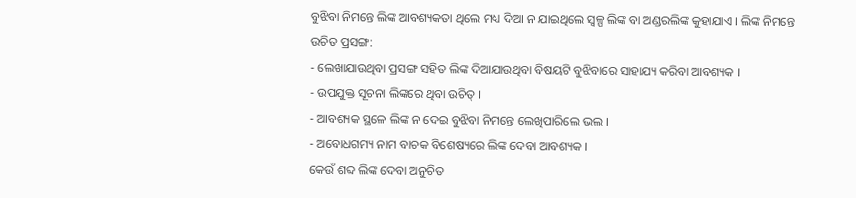ବୁଝିବା ନିମନ୍ତେ ଲିଙ୍କ ଆବଶ୍ୟକତା ଥିଲେ ମଧ୍ୟ ଦିଆ ନ ଯାଇଥିଲେ ସ୍ୱଳ୍ପ ଲିଙ୍କ ବା ଅଣ୍ଡରଲିଙ୍କ କୁହାଯାଏ । ଲିଙ୍କ ନିମନ୍ତେ ଉଚିତ ପ୍ରସଙ୍ଗ:
- ଲେଖାଯାଉଥିବା ପ୍ରସଙ୍ଗ ସହିତ ଲିଙ୍କ ଦିଆଯାଉଥିବା ବିଷୟଟି ବୁଝିବାରେ ସାହାଯ୍ୟ କରିବା ଆବଶ୍ୟକ ।
- ଉପଯୁକ୍ତ ସୂଚନା ଲିଙ୍କରେ ଥିବା ଉଚିତ୍ ।
- ଆବଶ୍ୟକ ସ୍ଥଳେ ଲିଙ୍କ ନ ଦେଇ ବୁଝିବା ନିମନ୍ତେ ଲେଖିପାରିଲେ ଭଲ ।
- ଅବୋଧଗମ୍ୟ ନାମ ବାଚକ ବିଶେଷ୍ୟରେ ଲିଙ୍କ ଦେବା ଆବଶ୍ୟକ ।
କେଉଁ ଶବ୍ଦ ଲିଙ୍କ ଦେବା ଅନୁଚିତ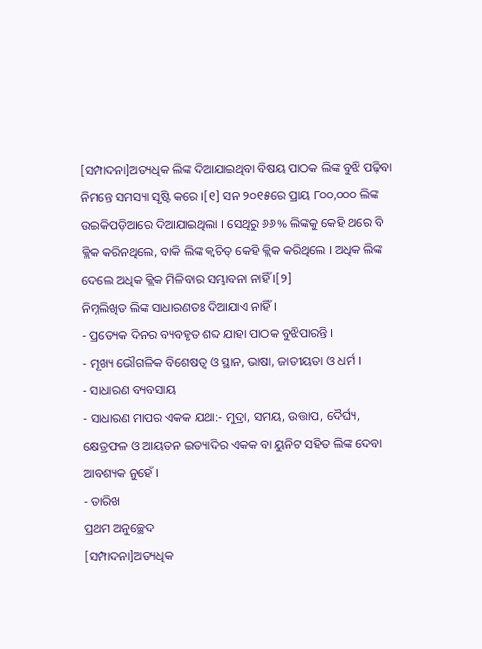[ସମ୍ପାଦନା]ଅତ୍ୟଧିକ ଲିଙ୍କ ଦିଆଯାଇଥିବା ବିଷୟ ପାଠକ ଲିଙ୍କ ବୁଝି ପଢ଼ିବା ନିମନ୍ତେ ସମସ୍ୟା ସୃଷ୍ଟି କରେ ।[୧] ସନ ୨୦୧୫ରେ ପ୍ରାୟ ୮୦୦,୦୦୦ ଲିଙ୍କ ଉଇକିପଡ଼ିଆରେ ଦିଆଯାଇଥିଲା । ସେଥିରୁ ୬୬% ଲିଙ୍କକୁ କେହି ଥରେ ବି କ୍ଲିକ କରିନଥିଲେ, ବାକି ଲିଙ୍କ କ୍ୱଚିତ୍ କେହି କ୍ଲିକ କରିଥିଲେ । ଅଧିକ ଲିଙ୍କ ଦେଲେ ଅଧିକ କ୍ଲିକ ମିଳିବାର ସମ୍ଭାବନା ନାହିଁ ।[୨]
ନିମ୍ନଲିଖିତ ଲିଙ୍କ ସାଧାରଣତଃ ଦିଆଯାଏ ନାହିଁ ।
- ପ୍ରତ୍ୟେକ ଦିନର ବ୍ୟବହୃତ ଶବ୍ଦ ଯାହା ପାଠକ ବୁଝିପାରନ୍ତି ।
- ମୂଖ୍ୟ ଭୌଗଳିକ ବିଶେଷତ୍ୱ ଓ ସ୍ଥାନ, ଭାଷା, ଜାତୀୟତା ଓ ଧର୍ମ ।
- ସାଧାରଣ ବ୍ୟବସାୟ
- ସାଧାରଣ ମାପର ଏକକ ଯଥା:- ମୁଦ୍ରା, ସମୟ, ଉତ୍ତାପ, ଦୈର୍ଘ୍ୟ, କ୍ଷେତ୍ରଫଳ ଓ ଆୟତନ ଇତ୍ୟାଦିର ଏକକ ବା ୟୁନିଟ ସହିତ ଲିଙ୍କ ଦେବା ଆବଶ୍ୟକ ନୁହେଁ ।
- ତାରିଖ
ପ୍ରଥମ ଅନୁଚ୍ଛେଦ
[ସମ୍ପାଦନା]ଅତ୍ୟଧିକ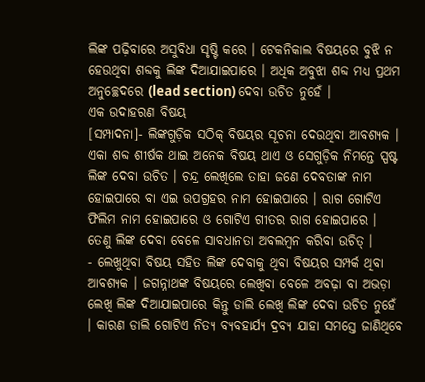ଲିଙ୍କ ପଢ଼ିବାରେ ଅସୁବିଧା ସୃଷ୍ଟି କରେ । ଟେକନିକାଲ ବିଷୟରେ ବୁଝି ନ ହେଉଥିବା ଶବ୍ଦକୁ ଲିଙ୍କ ଦିଆଯାଇପାରେ । ଅଧିକ ଅବୁଝା ଶବ୍ଦ ମଧ୍ୟ ପ୍ରଥମ ଅନୁଚ୍ଛେଦରେ (lead section) ଦେବା ଉଚିତ ନୁହେଁ ।
ଏକ ଉଦାହରଣ ବିଷୟ
[ସମ୍ପାଦନା]- ଲିଙ୍କଗୁଡ଼ିକ ସଠିକ୍ ବିଷୟର ସୂଚନା ଦେଉଥିବା ଆବଶ୍ୟକ । ଏକା ଶବ୍ଦ ଶୀର୍ଷକ ଥାଇ ଅନେକ ବିଷୟ ଥାଏ ଓ ସେଗୁଡ଼ିକ ନିମନ୍ତେ ସ୍ପଷ୍ଟ ଲିଙ୍କ ଦେବା ଉଚିତ । ଚନ୍ଦ୍ର ଲେଖିଲେ ତାହା ଜଣେ ଦେବତାଙ୍କ ନାମ ହୋଇପାରେ ବା ଏଇ ଉପଗ୍ରହର ନାମ ହୋଇପାରେ । ରାଗ ଗୋଟିଏ ଫିଲିମ ନାମ ହୋଇପାରେ ଓ ଗୋଟିଏ ଗୀତର ରାଗ ହୋଇପାରେ । ତେଣୁ ଲିଙ୍କ ଦେବା ବେଳେ ସାବଧାନତା ଅବଲମ୍ବନ କରିବା ଉଚିତ୍ ।
- ଲେଖୁଥିବା ବିଷୟ ସହିତ ଲିଙ୍କ ଦେବାକୁ ଥିବା ବିଷୟର ସମ୍ପର୍କ ଥିବା ଆବଶ୍ୟକ । ଜଗନ୍ନାଥଙ୍କ ବିଷୟରେ ଲେଖିବା ବେଳେ ଅବଢ଼ା ବା ଅଭଡ଼ା ଲେଖି ଲିଙ୍କ ଦିଆଯାଇପାରେ କିନ୍ତୁ ଡାଲି ଲେଖି ଲିଙ୍କ ଦେବା ଉଚିତ ନୁହେଁ । କାରଣ ଡାଲି ଗୋଟିଏ ନିତ୍ୟ ବ୍ୟବହାର୍ଯ୍ୟ ଦ୍ରବ୍ୟ ଯାହା ସମସ୍ତେ ଜାଣିଥିବେ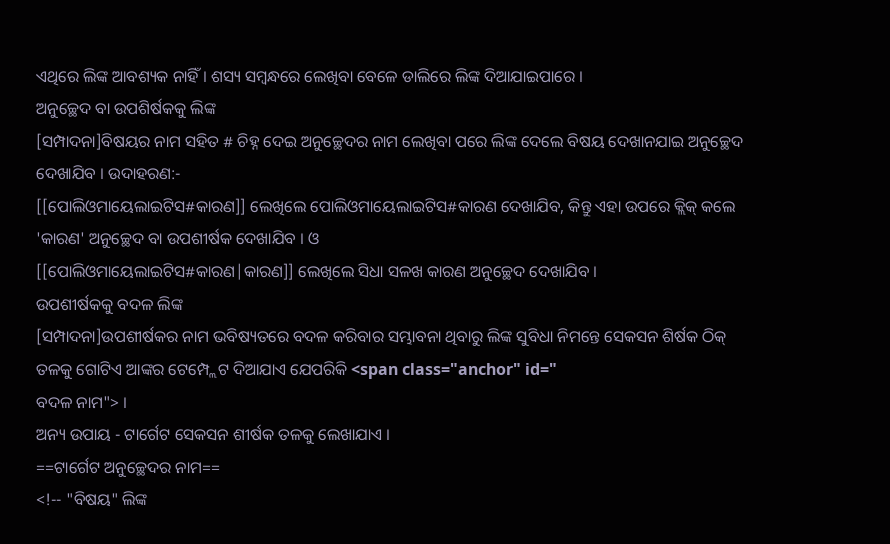ଏଥିରେ ଲିଙ୍କ ଆବଶ୍ୟକ ନାହିଁ । ଶସ୍ୟ ସମ୍ବନ୍ଧରେ ଲେଖିବା ବେଳେ ଡାଲିରେ ଲିଙ୍କ ଦିଆଯାଇପାରେ ।
ଅନୁଚ୍ଛେଦ ବା ଉପଶିର୍ଷକକୁ ଲିଙ୍କ
[ସମ୍ପାଦନା]ବିଷୟର ନାମ ସହିତ # ଚିହ୍ନ ଦେଇ ଅନୁଚ୍ଛେଦର ନାମ ଲେଖିବା ପରେ ଲିଙ୍କ ଦେଲେ ବିଷୟ ଦେଖାନଯାଇ ଅନୁଚ୍ଛେଦ ଦେଖାଯିବ । ଉଦାହରଣ:-
[[ପୋଲିଓମାୟେଲାଇଟିସ#କାରଣ]] ଲେଖିଲେ ପୋଲିଓମାୟେଲାଇଟିସ#କାରଣ ଦେଖାଯିବ, କିନ୍ତୁ ଏହା ଉପରେ କ୍ଲିକ୍ କଲେ 'କାରଣ' ଅନୁଚ୍ଛେଦ ବା ଉପଶୀର୍ଷକ ଦେଖାଯିବ । ଓ
[[ପୋଲିଓମାୟେଲାଇଟିସ#କାରଣ|କାରଣ]] ଲେଖିଲେ ସିଧା ସଳଖ କାରଣ ଅନୁଚ୍ଛେଦ ଦେଖାଯିବ ।
ଉପଶୀର୍ଷକକୁ ବଦଳ ଲିଙ୍କ
[ସମ୍ପାଦନା]ଉପଶୀର୍ଷକର ନାମ ଭବିଷ୍ୟତରେ ବଦଳ କରିବାର ସମ୍ଭାବନା ଥିବାରୁ ଲିଙ୍କ ସୁବିଧା ନିମନ୍ତେ ସେକସନ ଶିର୍ଷକ ଠିକ୍ ତଳକୁ ଗୋଟିଏ ଆଙ୍କର ଟେମ୍ପ୍ଲେଟ ଦିଆଯାଏ ଯେପରିକି <span class="anchor" id="
ବଦଳ ନାମ"> ।
ଅନ୍ୟ ଉପାୟ - ଟାର୍ଗେଟ ସେକସନ ଶୀର୍ଷକ ତଳକୁ ଲେଖାଯାଏ ।
==ଟାର୍ଗେଟ ଅନୁଚ୍ଛେଦର ନାମ==
<!-- "ବିଷୟ" ଲିଙ୍କ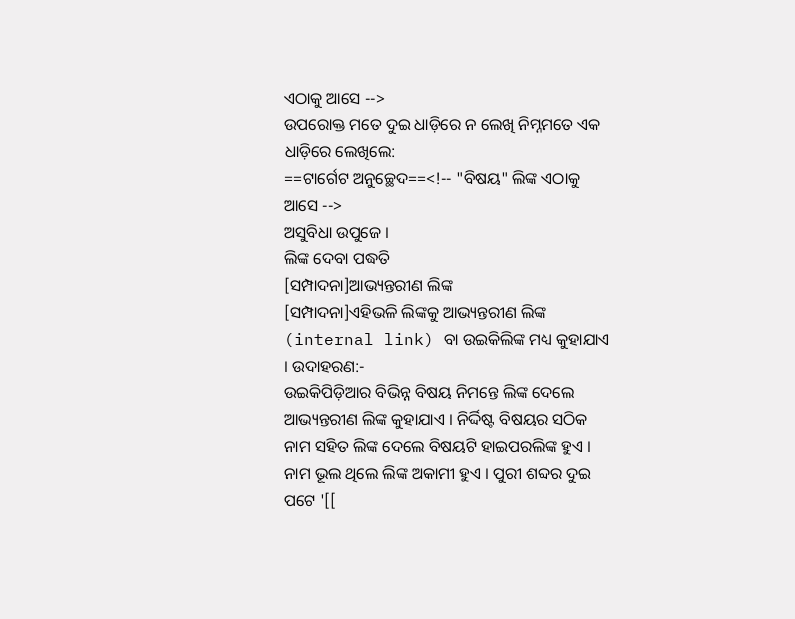ଏଠାକୁ ଆସେ -->
ଉପରୋକ୍ତ ମତେ ଦୁଇ ଧାଡ଼ିରେ ନ ଲେଖି ନିମ୍ନମତେ ଏକ ଧାଡ଼ିରେ ଲେଖିଲେ:
==ଟାର୍ଗେଟ ଅନୁଚ୍ଛେଦ==<!-- "ବିଷୟ" ଲିଙ୍କ ଏଠାକୁ ଆସେ -->
ଅସୁବିଧା ଉପୁଜେ ।
ଲିଙ୍କ ଦେବା ପଦ୍ଧତି
[ସମ୍ପାଦନା]ଆଭ୍ୟନ୍ତରୀଣ ଲିଙ୍କ
[ସମ୍ପାଦନା]ଏହିଭଳି ଲିଙ୍କକୁ ଆଭ୍ୟନ୍ତରୀଣ ଲିଙ୍କ (internal link) ବା ଉଇକିଲିଙ୍କ ମଧ୍ୟ କୁହାଯାଏ । ଉଦାହରଣ:-
ଉଇକିପିଡ଼ିଆର ବିଭିନ୍ନ ବିଷୟ ନିମନ୍ତେ ଲିଙ୍କ ଦେଲେ ଆଭ୍ୟନ୍ତରୀଣ ଲିଙ୍କ କୁହାଯାଏ । ନିର୍ଦ୍ଦିଷ୍ଟ ବିଷୟର ସଠିକ ନାମ ସହିତ ଲିଙ୍କ ଦେଲେ ବିଷୟଟି ହାଇପରଲିଙ୍କ ହୁଏ । ନାମ ଭୂଲ ଥିଲେ ଲିଙ୍କ ଅକାମୀ ହୁଏ । ପୁରୀ ଶବ୍ଦର ଦୁଇ ପଟେ '[[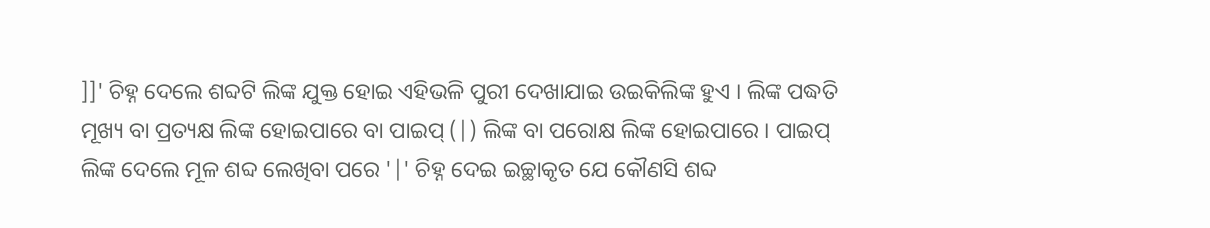]]' ଚିହ୍ନ ଦେଲେ ଶବ୍ଦଟି ଲିଙ୍କ ଯୁକ୍ତ ହୋଇ ଏହିଭଳି ପୁରୀ ଦେଖାଯାଇ ଉଇକିଲିଙ୍କ ହୁଏ । ଲିଙ୍କ ପଦ୍ଧତି ମୂଖ୍ୟ ବା ପ୍ରତ୍ୟକ୍ଷ ଲିଙ୍କ ହୋଇପାରେ ବା ପାଇପ୍ (|) ଲିଙ୍କ ବା ପରୋକ୍ଷ ଲିଙ୍କ ହୋଇପାରେ । ପାଇପ୍ ଲିଙ୍କ ଦେଲେ ମୂଳ ଶବ୍ଦ ଲେଖିବା ପରେ '|' ଚିହ୍ନ ଦେଇ ଇଚ୍ଛାକୃତ ଯେ କୌଣସି ଶବ୍ଦ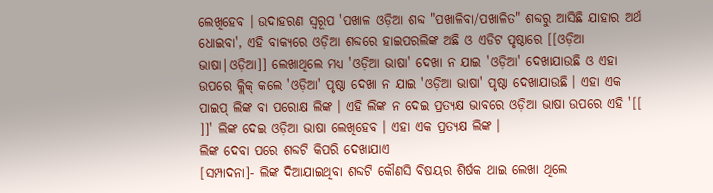ଲେଖିହେବ । ଉଦାହରଣ ସ୍ୱରୂପ 'ପଖାଳ ଓଡ଼ିଆ ଶବ୍ଦ "ପଖାଳିବା/ପଖାଳିତ" ଶବ୍ଦରୁ ଆସିଛି ଯାହାର ଅର୍ଥ ଧୋଇବା', ଏହି ବାକ୍ୟରେ ଓଡ଼ିଆ ଶବ୍ଦରେ ହାଇପରଲିଙ୍କ ଅଛି ଓ ଏଡିଟ ପୃଷ୍ଠାରେ [[ଓଡ଼ିଆ ଭାଷା|ଓଡ଼ିଆ]] ଲେଖାଥିଲେ ମଧ୍ୟ 'ଓଡ଼ିଆ ଭାଷା' ଦେଖା ନ ଯାଇ 'ଓଡ଼ିଆ' ଦେଖାଯାଉଛି ଓ ଏହା ଉପରେ କ୍ଲିକ୍ କଲେ 'ଓଡ଼ିଆ' ପୃଷ୍ଠା ଦେଖା ନ ଯାଇ 'ଓଡ଼ିଆ ଭାଷା' ପୃଷ୍ଠା ଦେଖାଯାଉଛି । ଏହା ଏକ ପାଇପ୍ ଲିଙ୍କ ବା ପରୋକ୍ଷ ଲିଙ୍କ । ଏହି ଲିଙ୍କ ନ ଦେଇ ପ୍ରତ୍ୟକ୍ଷ ଭାବରେ ଓଡ଼ିଆ ଭାଷା ଉପରେ ଏହି '[[ ]]' ଲିଙ୍କ ଦେଇ ଓଡ଼ିଆ ଭାଷା ଲେଖିହେବ । ଏହା ଏକ ପ୍ରତ୍ୟକ୍ଷ ଲିଙ୍କ ।
ଲିଙ୍କ ଦେବା ପରେ ଶବ୍ଦଟି କିପରି ଦେଖାଯାଏ
[ସମ୍ପାଦନା]- ଲିଙ୍କ ଦିଆଯାଇଥିବା ଶବ୍ଦଟି କୌଣସି ବିଷୟର ଶିର୍ଷକ ଥାଇ ଲେଖା ଥିଲେ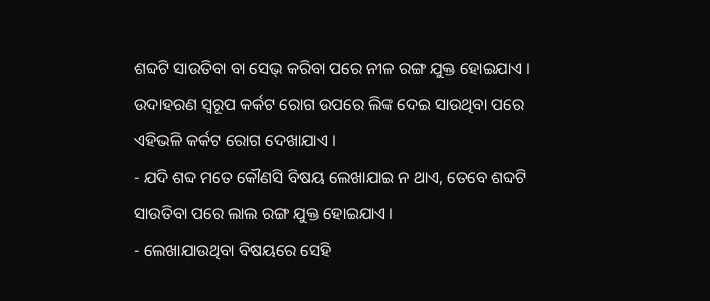ଶବ୍ଦଟି ସାଉତିବା ବା ସେଭ୍ କରିବା ପରେ ନୀଳ ରଙ୍ଗ ଯୁକ୍ତ ହୋଇଯାଏ । ଉଦାହରଣ ସ୍ୱରୂପ କର୍କଟ ରୋଗ ଉପରେ ଲିଙ୍କ ଦେଇ ସାଉଥିବା ପରେ ଏହିଭଳି କର୍କଟ ରୋଗ ଦେଖାଯାଏ ।
- ଯଦି ଶବ୍ଦ ମତେ କୌଣସି ବିଷୟ ଲେଖାଯାଇ ନ ଥାଏ, ତେବେ ଶବ୍ଦଟି ସାଉତିବା ପରେ ଲାଲ ରଙ୍ଗ ଯୁକ୍ତ ହୋଇଯାଏ ।
- ଲେଖାଯାଉଥିବା ବିଷୟରେ ସେହି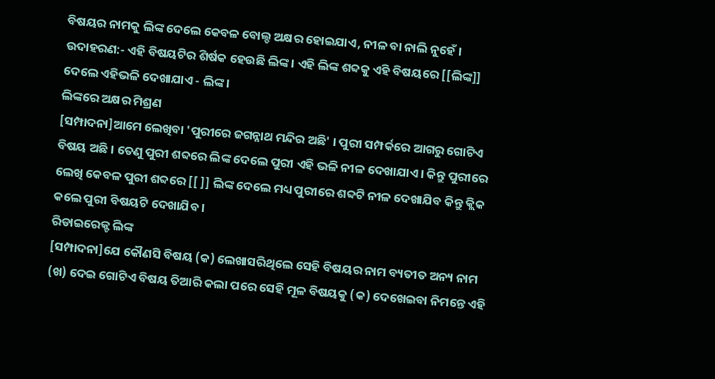ବିଷୟର ନାମକୁ ଲିଙ୍କ ଦେଲେ କେବଳ ବୋଲ୍ଡ ଅକ୍ଷର ହୋଇଯାଏ, ନୀଳ ବା ନାଲି ନୁହେଁ । ଉଦାହରଣ:- ଏହି ବିଷୟଟିର ଶିର୍ଷକ ହେଉଛି ଲିଙ୍କ । ଏହି ଲିଙ୍କ ଶବ୍ଦକୁ ଏହି ବିଷୟରେ [[ଲିଙ୍କ]] ଦେଲେ ଏହିଭଳି ଦେଖାଯାଏ - ଲିଙ୍କ ।
ଲିଙ୍କରେ ଅକ୍ଷର ମିଶ୍ରଣ
[ସମ୍ପାଦନା]ଆମେ ଲେଖିବା 'ପୁରୀରେ ଜଗନ୍ନାଥ ମନ୍ଦିର ଅଛି' । ପୁରୀ ସମ୍ପର୍କରେ ଆଗରୁ ଗୋଟିଏ ବିଷୟ ଅଛି । ତେଣୁ ପୁରୀ ଶବ୍ଦରେ ଲିଙ୍କ ଦେଲେ ପୁରୀ ଏହି ଭଳି ନୀଳ ଦେଖାଯାଏ । କିନ୍ତୁ ପୁରୀରେ ଲେଖି କେବଳ ପୁରୀ ଶବ୍ଦରେ [[ ]] ଲିଙ୍କ ଦେଲେ ମଧ୍ୟ ପୁରୀରେ ଶବ୍ଦଟି ନୀଳ ଦେଖାଯିବ କିନ୍ତୁ କ୍ଲିକ କଲେ ପୁରୀ ବିଷୟଟି ଦେଖାଯିବ ।
ରିଡାଇରେକ୍ଟ ଲିଙ୍କ
[ସମ୍ପାଦନା]ଯେ କୌଣସି ବିଷୟ (କ) ଲେଖାସରିଥିଲେ ସେହି ବିଷୟର ନାମ ବ୍ୟତୀତ ଅନ୍ୟ ନାମ (ଖ) ଦେଇ ଗୋଟିଏ ବିଷୟ ତିଆରି କଲା ପରେ ସେହି ମୂଳ ବିଷୟକୁ (କ) ଦେଖେଇବା ନିମନ୍ତେ ଏହି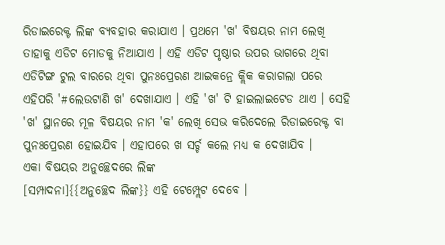ରିଡାଇରେକ୍ଟ ଲିଙ୍କ ବ୍ୟବହାର କରାଯାଏ । ପ୍ରଥମେ 'ଖ' ବିଷୟର ନାମ ଲେଖି ତାହାକୁ ଏଡିଟ ମୋଡକୁ ନିଆଯାଏ । ଏହି ଏଡିଟ ପୃଷ୍ଠାର ଉପର ଭାଗରେ ଥିବା ଏଡିଟିଙ୍ଗ ଟୁଲ ବାରରେ ଥିବା ପୁନଃପ୍ରେରଣ ଆଇକନ୍ରେ କ୍ଲିକ କରାଗଲା ପରେ ଏହିପରି '#ଲେଉଟାଣି ଖ' ଦେଖାଯାଏ । ଏହି 'ଖ' ଟି ହାଇଲାଇଟେଡ ଥାଏ । ସେହି 'ଖ' ସ୍ଥାନରେ ମୂଳ ବିଷୟର ନାମ 'କ' ଲେଖି ସେଭ କରିଦେଲେ ରିଡାଇରେକ୍ଟ ବା ପୁନଃପ୍ରେରଣ ହୋଇଯିବ । ଏହାପରେ ଖ ସର୍ଚ୍ଚ କଲେ ମଧ୍ୟ କ ଦେଖାଯିବ ।
ଏକା ବିଷୟର ଅନୁଚ୍ଛେଦରେ ଲିଙ୍କ
[ସମ୍ପାଦନା]{{ଅନୁଚ୍ଛେଦ ଲିଙ୍କ}} ଏହି ଟେମ୍ପ୍ଲେଟ ଦେବେ ।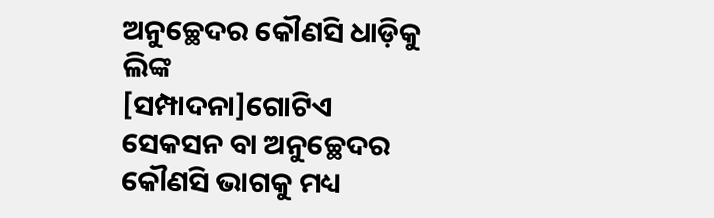ଅନୁଚ୍ଛେଦର କୌଣସି ଧାଡ଼ିକୁ ଲିଙ୍କ
[ସମ୍ପାଦନା]ଗୋଟିଏ ସେକସନ ବା ଅନୁଚ୍ଛେଦର କୌଣସି ଭାଗକୁ ମଧ୍ୟ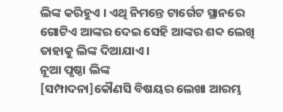ଲିଙ୍କ କରିହୁଏ । ଏଥି ନିମନ୍ତେ ଟାର୍ଗେଟ ସ୍ଥାନରେ ଗୋଟିଏ ଆଙ୍କର ଦେଇ ସେହି ଆଙ୍କର ଶବ୍ଦ ଲେଖି ତାହାକୁ ଲିଙ୍କ ଦିଆଯାଏ ।
ନୂଆ ପୃଷ୍ଠା ଲିଙ୍କ
[ସମ୍ପାଦନା]କୌଣସି ବିଷୟର ଲେଖା ଆରମ୍ଭ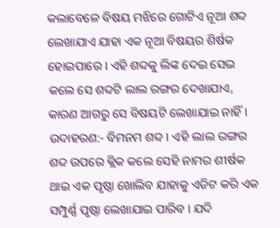କଲାବେଳେ ବିଷୟ ମଝିରେ ଗୋଟିଏ ନୂଆ ଶବ୍ଦ ଲେଖାଯାଏ ଯାହା ଏକ ନୂଆ ବିଷୟର ଶିର୍ଷକ ହୋଇପାରେ । ଏହି ଶବ୍ଦକୁ ଲିଙ୍କ ଦେଇ ସେଭ କଲେ ସେ ଶବ୍ଦଟି ଲାଲ ରଙ୍ଗର ଦେଖାଯାଏ, କାରଣ ଆଗରୁ ସେ ବିଷୟଟି ଲେଖାଯାଇ ନାହିଁ । ଉଦାହରଣ:- ବିମନମ ଶବ୍ଦ । ଏହି ଲାଲ ରଙ୍ଗର ଶବ୍ଦ ଉପରେ କ୍ଲିକ କଲେ ସେହି ନାମର ଶୀର୍ଷକ ଥାଇ ଏକ ପୃଷ୍ଠା ଖୋଲିବ ଯାହାକୁ ଏଡିଟ କରି ଏକ ସମ୍ପୁର୍ଣ୍ଣ ପୃଷ୍ଠା ଲେଖାଯାଇ ପାରିବ । ଯଦି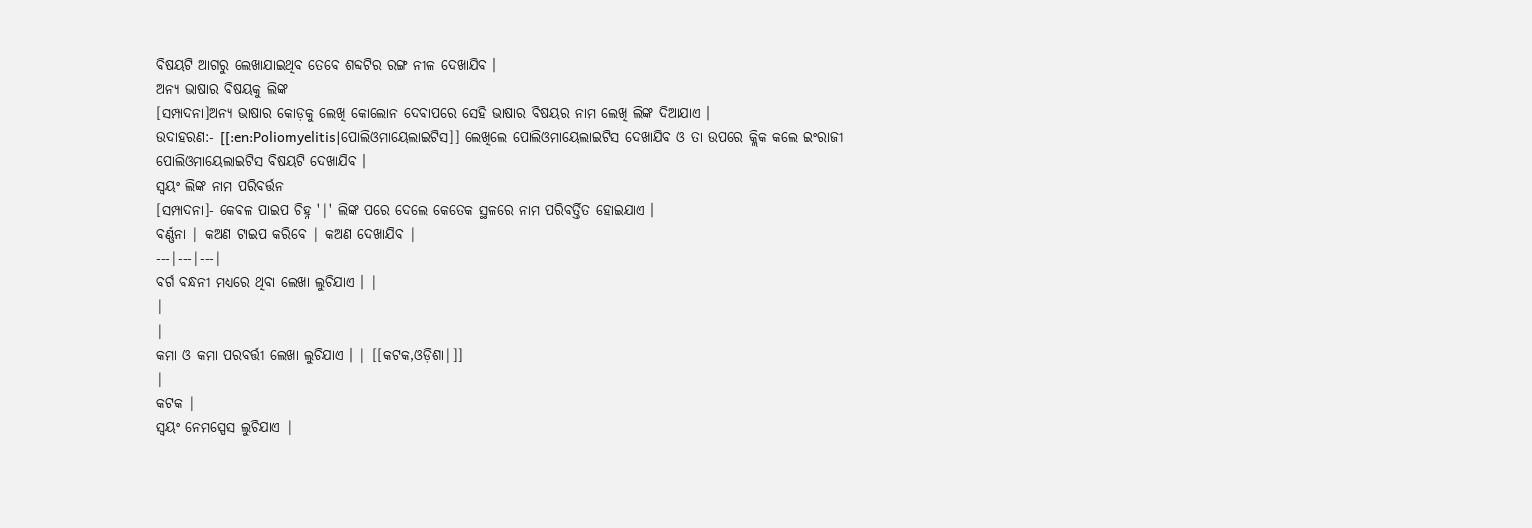ବିଷୟଟି ଆଗରୁ ଲେଖାଯାଇଥିବ ତେବେ ଶବ୍ଦଟିର ରଙ୍ଗ ନୀଳ ଦେଖାଯିବ ।
ଅନ୍ୟ ଭାଷାର ବିଷୟକୁ ଲିଙ୍କ
[ସମ୍ପାଦନା]ଅନ୍ୟ ଭାଷାର କୋଡ଼କୁ ଲେଖି କୋଲୋନ ଦେବାପରେ ସେହି ଭାଷାର ବିଷୟର ନାମ ଲେଖି ଲିଙ୍କ ଦିଆଯାଏ ।
ଉଦାହରଣ:- [[:en:Poliomyelitis|ପୋଲିଓମାୟେଲାଇଟିସ]] ଲେଖିଲେ ପୋଲିଓମାୟେଲାଇଟିସ ଦେଖାଯିବ ଓ ତା ଉପରେ କ୍ଲିକ କଲେ ଇଂରାଜୀ ପୋଲିଓମାୟେଲାଇଟିସ ବିଷୟଟି ଦେଖାଯିବ ।
ସ୍ୱୟଂ ଲିଙ୍କ ନାମ ପରିବର୍ତ୍ତନ
[ସମ୍ପାଦନା]- କେବଳ ପାଇପ ଚିହ୍ନ '|' ଲିଙ୍କ ପରେ ଦେଲେ କେତେକ ସ୍ଥଳରେ ନାମ ପରିବର୍ତ୍ତିତ ହୋଇଯାଏ ।
ବର୍ଣ୍ଣନା | କଅଣ ଟାଇପ କରିବେ | କଅଣ ଦେଖାଯିବ |
---|---|---|
ବର୍ଗ ବନ୍ଧନୀ ମଧ୍ୟରେ ଥିବା ଲେଖା ଲୁଚିଯାଏ । |
|
|
କମା ଓ କମା ପରବର୍ତ୍ତୀ ଲେଖା ଲୁଚିଯାଏ । | [[କଟକ,ଓଡ଼ିଶା|]]
|
କଟକ |
ସ୍ଵୟଂ ନେମସ୍ପେସ ଲୁଚିଯାଏ |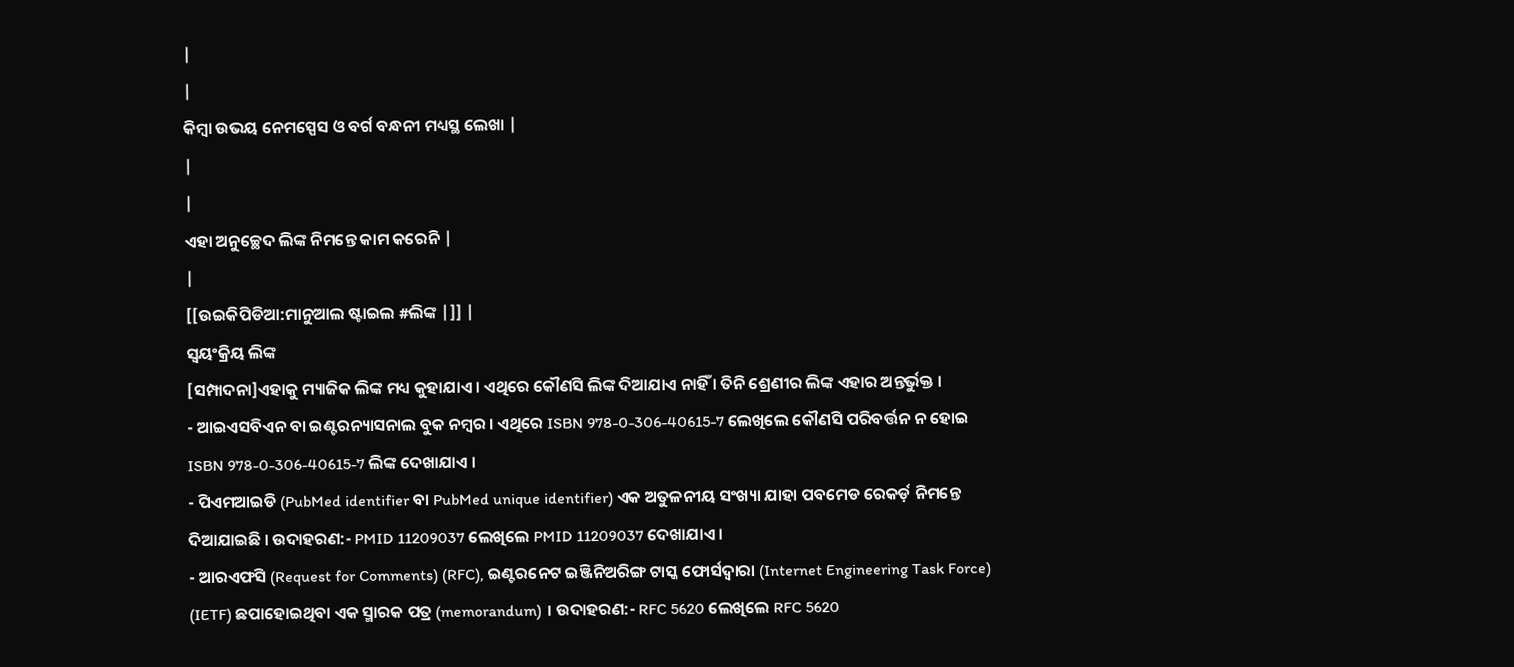|
|
କିମ୍ବା ଉଭୟ ନେମସ୍ପେସ ଓ ବର୍ଗ ବନ୍ଧନୀ ମଧ୍ୟସ୍ଥ ଲେଖା |
|
|
ଏହା ଅନୁଚ୍ଛେଦ ଲିଙ୍କ ନିମନ୍ତେ କାମ କରେନି |
|
[[ଉଇକିପିଡିଆ:ମାନୁଆଲ ଷ୍ଟାଇଲ #ଲିଙ୍କ |]] |
ସ୍ୱୟଂକ୍ରିୟ ଲିଙ୍କ
[ସମ୍ପାଦନା]ଏହାକୁ ମ୍ୟାଜିକ ଲିଙ୍କ ମଧ୍ୟ କୁହାଯାଏ । ଏଥିରେ କୌଣସି ଲିଙ୍କ ଦିଆଯାଏ ନାହିଁ । ତିନି ଶ୍ରେଣୀର ଲିଙ୍କ ଏହାର ଅନ୍ତର୍ଭୁକ୍ତ ।
- ଆଇଏସବିଏନ ବା ଇଣ୍ଟରନ୍ୟାସନାଲ ବୁକ ନମ୍ବର । ଏଥିରେ ISBN 978-0-306-40615-7 ଲେଖିଲେ କୌଣସି ପରିବର୍ତ୍ତନ ନ ହୋଇ ISBN 978-0-306-40615-7 ଲିଙ୍କ ଦେଖାଯାଏ ।
- ପିଏମଆଇଡି (PubMed identifier ବା PubMed unique identifier) ଏକ ଅତୁଳନୀୟ ସଂଖ୍ୟା ଯାହା ପବମେଡ ରେକର୍ଡ଼ ନିମନ୍ତେ ଦିଆଯାଇଛି । ଉଦାହରଣ:- PMID 11209037 ଲେଖିଲେ PMID 11209037 ଦେଖାଯାଏ ।
- ଆରଏଫସି (Request for Comments) (RFC), ଇଣ୍ଟରନେଟ ଇଞ୍ଜିନିଅରିଙ୍ଗ ଟାସ୍କ ଫୋର୍ସଦ୍ୱାରା (Internet Engineering Task Force) (IETF) ଛପାହୋଇଥିବା ଏକ ସ୍ମାରକ ପତ୍ର (memorandum) । ଉଦାହରଣ:- RFC 5620 ଲେଖିଲେ RFC 5620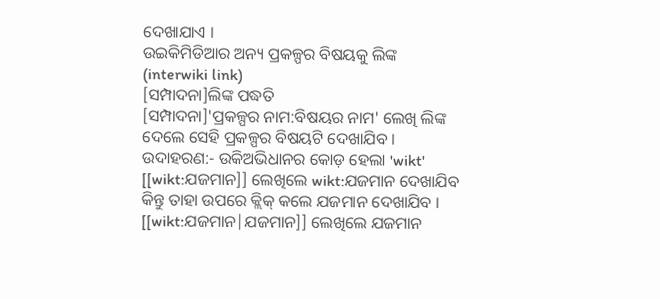ଦେଖାଯାଏ ।
ଉଇକିମିଡିଆର ଅନ୍ୟ ପ୍ରକଳ୍ପର ବିଷୟକୁ ଲିଙ୍କ (interwiki link)
[ସମ୍ପାଦନା]ଲିଙ୍କ ପଦ୍ଧତି
[ସମ୍ପାଦନା]'ପ୍ରକଳ୍ପର ନାମ:ବିଷୟର ନାମ' ଲେଖି ଲିଙ୍କ ଦେଲେ ସେହି ପ୍ରକଳ୍ପର ବିଷୟଟି ଦେଖାଯିବ । ଉଦାହରଣ:- ଉକିଅଭିଧାନର କୋଡ଼ ହେଲା 'wikt'
[[wikt:ଯଜମାନ]] ଲେଖିଲେ wikt:ଯଜମାନ ଦେଖାଯିବ କିନ୍ତୁ ତାହା ଉପରେ କ୍ଲିକ୍ କଲେ ଯଜମାନ ଦେଖାଯିବ ।
[[wikt:ଯଜମାନ|ଯଜମାନ]] ଲେଖିଲେ ଯଜମାନ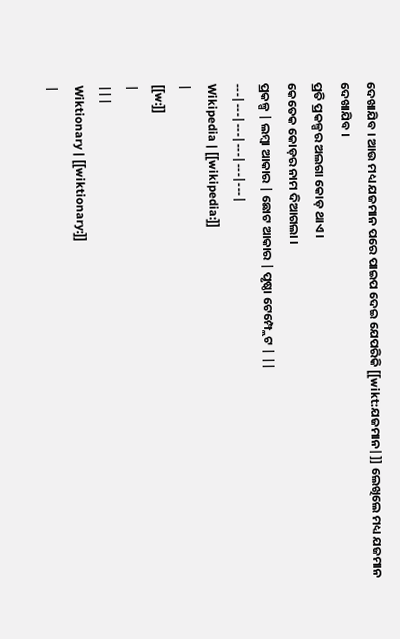ଦେଖାଯିବ । ଆଉ ମଧ୍ୟ ଯଜମାନ ପରେ ପାଇପ ଦେଇ ଯେପରିକି [[wikt:ଯଜମାନ|]] ଲେଖିଲେ ମଧ୍ୟ ଯଜମାନ ଦେଖାଯିବ ।
ପ୍ରତି ପ୍ରକଳ୍ପର ଅଲଗା କୋଡ଼ ଥାଏ ।
କେତେକ କୋଡ଼ର ନାମ ଦିଆଗଲା ।
ପ୍ରକଳ୍ପ | ଲମ୍ବା ଆକାର | ଛୋଟ ଆକାର | ପୃଷ୍ଠା ଟେମ୍ପ୍ଲେଟ | ||
---|---|---|---|---|---|
Wikipedia | [[wikipedia:]]
|
[[w:]]
|
|||
Wiktionary | [[wiktionary:]]
|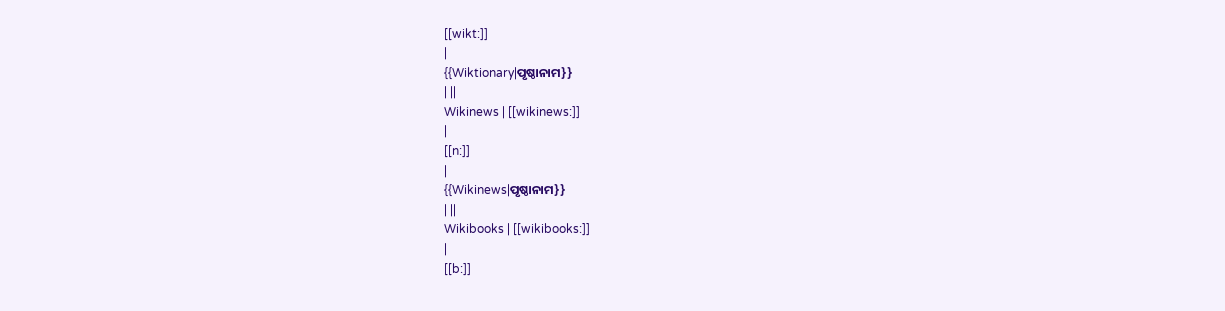[[wikt:]]
|
{{Wiktionary|ପୃଷ୍ଠାନାମ}}
| ||
Wikinews | [[wikinews:]]
|
[[n:]]
|
{{Wikinews|ପୃଷ୍ଠାନାମ}}
| ||
Wikibooks | [[wikibooks:]]
|
[[b:]]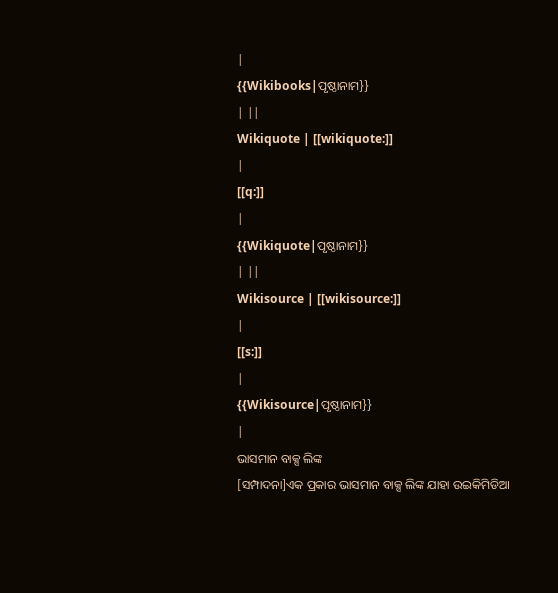|
{{Wikibooks|ପୃଷ୍ଠାନାମ}}
| ||
Wikiquote | [[wikiquote:]]
|
[[q:]]
|
{{Wikiquote|ପୃଷ୍ଠାନାମ}}
| ||
Wikisource | [[wikisource:]]
|
[[s:]]
|
{{Wikisource|ପୃଷ୍ଠାନାମ}}
|
ଭାସମାନ ବାକ୍ସ ଲିଙ୍କ
[ସମ୍ପାଦନା]ଏକ ପ୍ରକାର ଭାସମାନ ବାକ୍ସ ଲିଙ୍କ ଯାହା ଉଇକିମିଡିଆ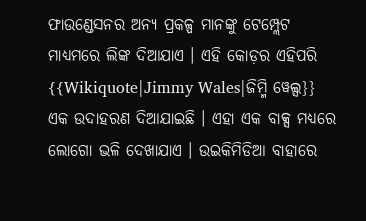ଫାଉଣ୍ଡେସନର ଅନ୍ୟ ପ୍ରକଳ୍ପ ମାନଙ୍କୁ ଟେମ୍ପ୍ଲେଟ ମାଧ୍ୟମରେ ଲିଙ୍କ ଦିଆଯାଏ । ଏହି କୋଡ଼ର ଏହିପରି {{Wikiquote|Jimmy Wales|ଜିମ୍ମି ୱେଲ୍ସ}}
ଏକ ଉଦାହରଣ ଦିଆଯାଇଛି । ଏହା ଏକ ବାକ୍ସ ମଧ୍ୟରେ ଲୋଗୋ ଭଳି ଦେଖାଯାଏ । ଉଇକିମିଡିଆ ବାହାରେ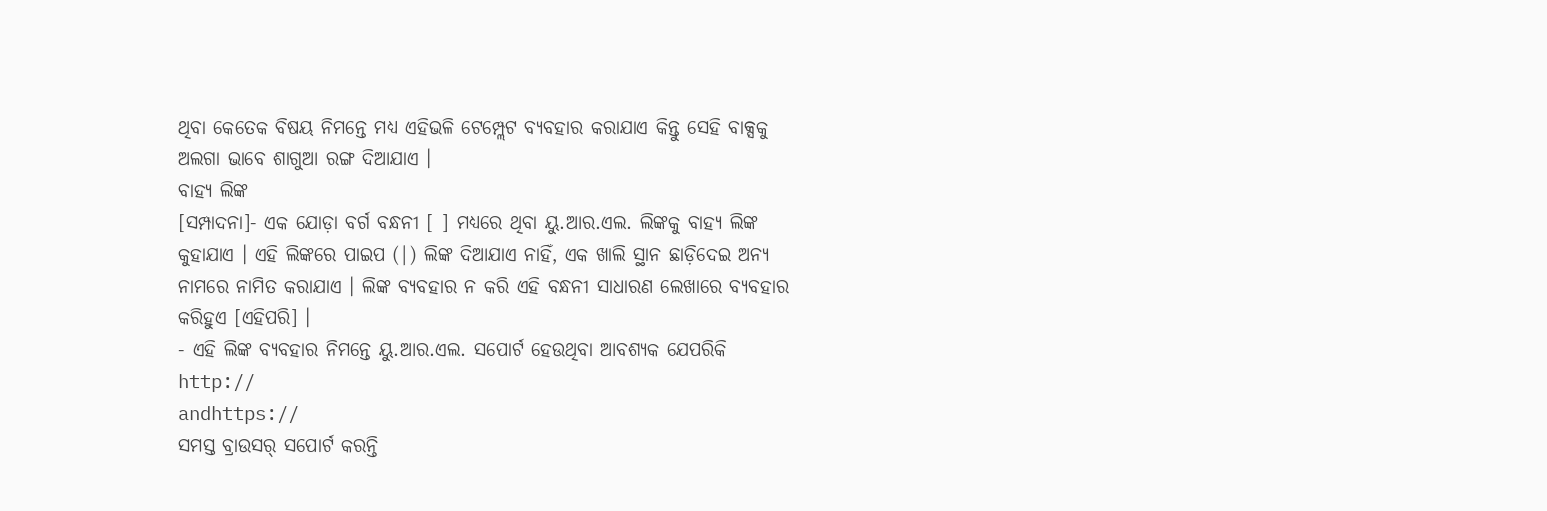ଥିବା କେତେକ ବିଷୟ ନିମନ୍ତେ ମଧ୍ୟ ଏହିଭଳି ଟେମ୍ପ୍ଲେଟ ବ୍ୟବହାର କରାଯାଏ କିନ୍ତୁ ସେହି ବାକ୍ସକୁ ଅଲଗା ଭାବେ ଶାଗୁଆ ରଙ୍ଗ ଦିଆଯାଏ ।
ବାହ୍ୟ ଲିଙ୍କ
[ସମ୍ପାଦନା]- ଏକ ଯୋଡ଼ା ବର୍ଗ ବନ୍ଧନୀ [ ] ମଧ୍ୟରେ ଥିବା ୟୁ.ଆର.ଏଲ. ଲିଙ୍କକୁ ବାହ୍ୟ ଲିଙ୍କ କୁହାଯାଏ । ଏହି ଲିଙ୍କରେ ପାଇପ (|) ଲିଙ୍କ ଦିଆଯାଏ ନାହିଁ, ଏକ ଖାଲି ସ୍ଥାନ ଛାଡ଼ିଦେଇ ଅନ୍ୟ ନାମରେ ନାମିତ କରାଯାଏ । ଲିଙ୍କ ବ୍ୟବହାର ନ କରି ଏହି ବନ୍ଧନୀ ସାଧାରଣ ଲେଖାରେ ବ୍ୟବହାର କରିହୁଏ [ଏହିପରି] ।
- ଏହି ଲିଙ୍କ ବ୍ୟବହାର ନିମନ୍ତେ ୟୁ.ଆର.ଏଲ. ସପୋର୍ଟ ହେଉଥିବା ଆବଶ୍ୟକ ଯେପରିକି
http://
andhttps://
ସମସ୍ତ ବ୍ରାଉସର୍ ସପୋର୍ଟ କରନ୍ତି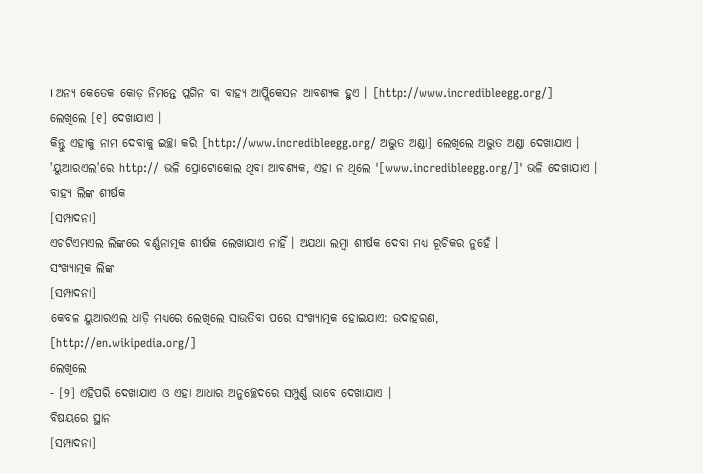। ଅନ୍ୟ କେତେକ କୋଡ଼ ନିମନ୍ତେ ପ୍ଲଗିନ ବା ବାହ୍ୟ ଆପ୍ଲିକେସନ ଆବଶ୍ୟକ ହୁଏ । [http://www.incredibleegg.org/]
ଲେଖିଲେ [୧] ଦେଖାଯାଏ ।
କିନ୍ତୁ ଏହାକୁ ନାମ ଦେବାକୁ ଇଚ୍ଛା କରି [http://www.incredibleegg.org/ ଅଦ୍ଭୁତ ଅଣ୍ଡା] ଲେଖିଲେ ଅଦ୍ଭୁତ ଅଣ୍ଡା ଦେଖାଯାଏ ।
'ୟୁଆରଏଲ'ରେ http:// ଭଳି ପ୍ରୋଟୋକୋଲ ଥିବା ଆବଶ୍ୟକ, ଏହା ନ ଥିଲେ '[www.incredibleegg.org/]' ଭଳି ଦେଖାଯାଏ ।
ବାହ୍ୟ ଲିଙ୍କ ଶୀର୍ଷକ
[ସମ୍ପାଦନା]
ଏଚଟିଏମଏଲ ଲିଙ୍କରେ ବର୍ଣ୍ଣନାତ୍ମକ ଶୀର୍ଷକ ଲେଖାଯାଏ ନାହିଁ । ଅଯଥା ଲମ୍ବା ଶୀର୍ଷକ ଦେବା ମଧ୍ୟ ରୂଚିକର ନୁହେଁ ।
ସଂଖ୍ୟାତ୍ମକ ଲିଙ୍କ
[ସମ୍ପାଦନା]
କେବଳ ୟୁଆରଏଲ ଧାଡ଼ି ମଧ୍ୟରେ ଲେଖିଲେ ସାଉତିବା ପରେ ସଂଖ୍ୟାତ୍ମକ ହୋଇଯାଏ: ଉଦାହରଣ,
[http://en.wikipedia.org/]
ଲେଖିଲେ
- [୨] ଏହିପରି ଦେଖାଯାଏ ଓ ଏହା ଆଧାର ଅନୁଚ୍ଛେଦରେ ସମ୍ପୁର୍ଣ୍ଣ ଭାବେ ଦେଖାଯାଏ ।
ବିଷୟରେ ସ୍ଥାନ
[ସମ୍ପାଦନା]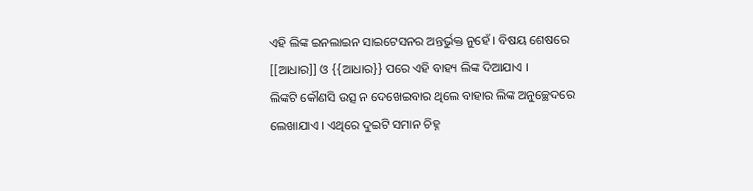ଏହି ଲିଙ୍କ ଇନଲାଇନ ସାଇଟେସନର ଅନ୍ତର୍ଭୁକ୍ତ ନୁହେଁ । ବିଷୟ ଶେଷରେ [[ଆଧାର]] ଓ {{ଆଧାର}} ପରେ ଏହି ବାହ୍ୟ ଲିଙ୍କ ଦିଆଯାଏ ।
ଲିଙ୍କଟି କୌଣସି ଉତ୍ସ ନ ଦେଖେଇବାର ଥିଲେ ବାହାର ଲିଙ୍କ ଅନୁଚ୍ଛେଦରେ ଲେଖାଯାଏ । ଏଥିରେ ଦୁଇଟି ସମାନ ଚିହ୍ନ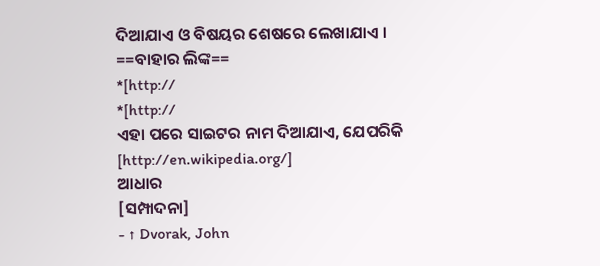ଦିଆଯାଏ ଓ ବିଷୟର ଶେଷରେ ଲେଖାଯାଏ ।
==ବାହାର ଲିଙ୍କ==
*[http://
*[http://
ଏହା ପରେ ସାଇଟର ନାମ ଦିଆଯାଏ, ଯେପରିକି [http://en.wikipedia.org/]
ଆଧାର
[ସମ୍ପାଦନା]
- ↑ Dvorak, John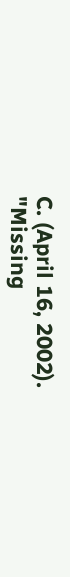C. (April 16, 2002). "Missing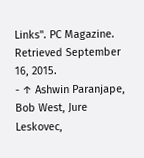Links". PC Magazine. Retrieved September 16, 2015.
- ↑ Ashwin Paranjape, Bob West, Jure Leskovec,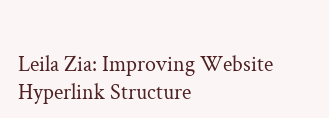Leila Zia: Improving Website Hyperlink Structure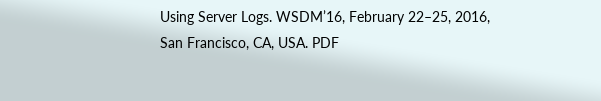Using Server Logs. WSDM’16, February 22–25, 2016, San Francisco, CA, USA. PDF